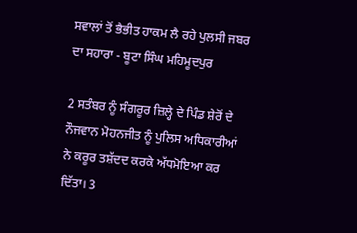ਸਵਾਲਾਂ ਤੋਂ ਭੈਭੀਤ ਹਾਕਮ ਲੈ ਰਹੇ ਪੁਲਸੀ ਜਬਰ ਦਾ ਸਹਾਰਾ - ਬੂਟਾ ਸਿੰਘ ਮਹਿਮੂਦਪੁਰ

2 ਸਤੰਬਰ ਨੂੰ ਸੰਗਰੂਰ ਜ਼ਿਲ੍ਹੇ ਦੇ ਪਿੰਡ ਸ਼ੇਰੋਂ ਦੇ ਨੌਜਵਾਨ ਮੋਹਨਜੀਤ ਨੂੰ ਪੁਲਿਸ ਅਧਿਕਾਰੀਆਂ ਨੇ ਕਰੂਰ ਤਸ਼ੱਦਦ ਕਰਕੇ ਅੱਧਮੋਇਆ ਕਰ ਦਿੱਤਾ। 3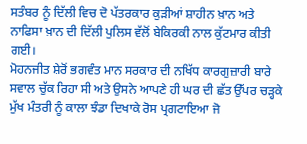ਸਤੰਬਰ ਨੂੰ ਦਿੱਲੀ ਵਿਚ ਦੋ ਪੱਤਰਕਾਰ ਕੁੜੀਆਂ ਸ਼ਾਹੀਨ ਖ਼ਾਨ ਅਤੇ ਨਾਫਿਸਾ ਖ਼ਾਨ ਦੀ ਦਿੱਲੀ ਪੁਲਿਸ ਵੱਲੋਂ ਬੇਕਿਰਕੀ ਨਾਲ ਕੁੱਟਮਾਰ ਕੀਤੀ ਗਈ।
ਮੋਹਨਜੀਤ ਸ਼ੇਰੋਂ ਭਗਵੰਤ ਮਾਨ ਸਰਕਾਰ ਦੀ ਨਖਿੱਧ ਕਾਰਗੁਜ਼ਾਰੀ ਬਾਰੇ ਸਵਾਲ ਚੁੱਕ ਰਿਹਾ ਸੀ ਅਤੇ ਉਸਨੇ ਆਪਣੇ ਹੀ ਘਰ ਦੀ ਛੱਤ ਉੱਪਰ ਚੜ੍ਹਕੇ ਮੁੱਖ ਮੰਤਰੀ ਨੂੰ ਕਾਲਾ ਝੰਡਾ ਦਿਖਾਕੇ ਰੋਸ ਪ੍ਰਗਟਾਇਆ ਜੋ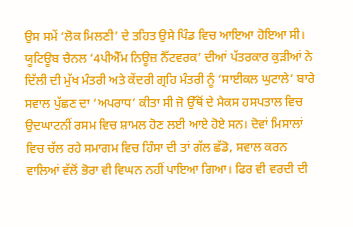ਉਸ ਸਮੇਂ ‘ਲੋਕ ਮਿਲਣੀ’ ਦੇ ਤਹਿਤ ਉਸੇ ਪਿੰਡ ਵਿਚ ਆਇਆ ਹੋਇਆ ਸੀ। ਯੂਟਿਊਬ ਚੈਨਲ ‘4ਪੀਐੱਮ ਨਿਊਜ਼ ਨੈੱਟਵਰਕ’ ਦੀਆਂ ਪੱਤਰਕਾਰ ਕੁੜੀਆਂ ਨੇ ਦਿੱਲੀ ਦੀ ਮੁੱਖ ਮੰਤਰੀ ਅਤੇ ਕੇਂਦਰੀ ਗ੍ਰਹਿ ਮੰਤਰੀ ਨੂੰ ‘ਸਾਈਕਲ ਘੁਟਾਲੇ’ ਬਾਰੇ ਸਵਾਲ ਪੁੱਛਣ ਦਾ ‘ਅਪਰਾਧ’ ਕੀਤਾ ਸੀ ਜੋ ਉੱਥੋਂ ਦੇ ਮੈਕਸ ਹਸਪਤਾਲ ਵਿਚ ਉਦਘਾਟਨੀਂ ਰਸਮ ਵਿਚ ਸ਼ਾਮਲ ਹੋਣ ਲਈ ਆਏ ਹੋਏ ਸਨ। ਦੋਵਾਂ ਮਿਸਾਲਾਂ ਵਿਚ ਚੱਲ ਰਹੇ ਸਮਾਗਮ ਵਿਚ ਹਿੰਸਾ ਦੀ ਤਾਂ ਗੱਲ ਛੱਡੋ, ਸਵਾਲ ਕਰਨ ਵਾਲਿਆਂ ਵੱਲੋਂ ਭੋਰਾ ਵੀ ਵਿਘਨ ਨਹੀਂ ਪਾਇਆ ਗਿਆ। ਫਿਰ ਵੀ ਵਰਦੀ ਦੀ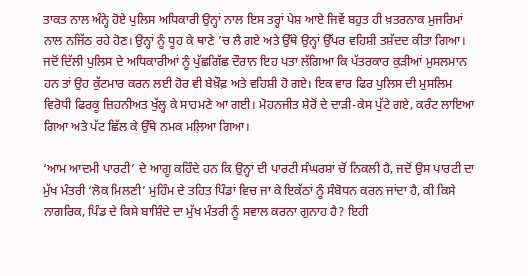ਤਾਕਤ ਨਾਲ ਅੰਨ੍ਹੇ ਹੋਏ ਪੁਲਿਸ ਅਧਿਕਾਰੀ ਉਨ੍ਹਾਂ ਨਾਲ ਇਸ ਤਰ੍ਹਾਂ ਪੇਸ਼ ਆਏ ਜਿਵੇਂ ਬਹੁਤ ਹੀ ਖ਼ਤਰਨਾਕ ਮੁਜਰਿਮਾਂ ਨਾਲ ਨਜਿੱਠ ਰਹੇ ਹੋਣ। ਉਨ੍ਹਾਂ ਨੂੰ ਧੂਹ ਕੇ ਥਾਣੇ ’ਚ ਲੈ ਗਏ ਅਤੇ ਉੱਥੇ ਉਨ੍ਹਾਂ ਉੱਪਰ ਵਹਿਸ਼ੀ ਤਸ਼ੱਦਦ ਕੀਤਾ ਗਿਆ। ਜਦੋਂ ਦਿੱਲੀ ਪੁਲਿਸ ਦੇ ਅਧਿਕਾਰੀਆਂ ਨੂੰ ਪੁੱਛਗਿੱਛ ਦੌਰਾਨ ਇਹ ਪਤਾ ਲੱਗਿਆ ਕਿ ਪੱਤਰਕਾਰ ਕੁੜੀਆਂ ਮੁਸਲਮਾਨ ਹਨ ਤਾਂ ਉਹ ਕੁੱਟਮਾਰ ਕਰਨ ਲਈ ਹੋਰ ਵੀ ਬੇਖ਼ੌਫ਼ ਅਤੇ ਵਹਿਸ਼ੀ ਹੋ ਗਏ। ਇਕ ਵਾਰ ਫਿਰ ਪੁਲਿਸ ਦੀ ਮੁਸਲਿਮ ਵਿਰੋਧੀ ਫਿਰਕੂ ਜ਼ਿਹਨੀਅਤ ਖੁੱਲ੍ਹ ਕੇ ਸਾਹਮਣੇ ਆ ਗਈ। ਮੋਹਨਜੀਤ ਸ਼ੇਰੋਂ ਦੇ ਦਾੜੀ-ਕੇਸ ਪੁੱਟੇ ਗਏ, ਕਰੰਟ ਲਾਇਆ ਗਿਆ ਅਤੇ ਪੱਟ ਛਿੱਲ ਕੇ ਉੱਥੇ ਨਮਕ ਮਲ਼ਿਆ ਗਿਆ।

‘ਆਮ ਆਦਮੀ ਪਾਰਟੀ’ ਦੇ ਆਗੂ ਕਹਿੰਦੇ ਹਨ ਕਿ ਉਨ੍ਹਾਂ ਦੀ ਪਾਰਟੀ ਸੰਘਰਸ਼ਾਂ ਚੋਂ ਨਿਕਲੀ ਹੈ, ਜਦੋਂ ਉਸ ਪਾਰਟੀ ਦਾ ਮੁੱਖ ਮੰਤਰੀ ‘ਲੋਕ ਮਿਲਣੀ’ ਮੁਹਿੰਮ ਦੇ ਤਹਿਤ ਪਿੰਡਾਂ ਵਿਚ ਜਾ ਕੇ ਇਕੱਠਾਂ ਨੂੰ ਸੰਬੋਧਨ ਕਰਨ ਜਾਂਦਾ ਹੈ, ਕੀ ਕਿਸੇ ਨਾਗਰਿਕ, ਪਿੰਡ ਦੇ ਕਿਸੇ ਬਾਸ਼ਿੰਦੇ ਦਾ ਮੁੱਖ ਮੰਤਰੀ ਨੂੰ ਸਵਾਲ ਕਰਨਾ ਗੁਨਾਹ ਹੈ? ਇਹੀ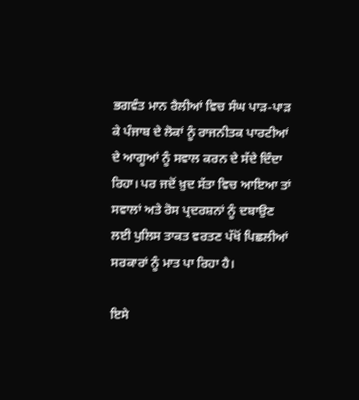ਭਗਵੰਤ ਮਾਨ ਰੈਲੀਆਂ ਵਿਚ ਸੰਘ ਪਾੜ-ਪਾੜ ਕੇ ਪੰਜਾਬ ਦੇ ਲੋਕਾਂ ਨੂੰ ਰਾਜਨੀਤਕ ਪਾਰਟੀਆਂ ਦੇ ਆਗੂਆਂ ਨੂੰ ਸਵਾਲ ਕਰਨ ਦੇ ਸੱਦੇ ਦਿੰਦਾ ਰਿਹਾ। ਪਰ ਜਦੋਂ ਖ਼ੁਦ ਸੱਤਾ ਵਿਚ ਆਇਆ ਤਾਂ ਸਵਾਲਾਂ ਅਤੇ ਰੋਸ ਪ੍ਰਦਰਸ਼ਨਾਂ ਨੂੰ ਦਬਾਉਣ ਲਈ ਪੁਲਿਸ ਤਾਕਤ ਵਰਤਣ ਪੱਖੋਂ ਪਿਛਲੀਆਂ ਸਰਕਾਰਾਂ ਨੂੰ ਮਾਤ ਪਾ ਰਿਹਾ ਹੈ।

ਇਸੇ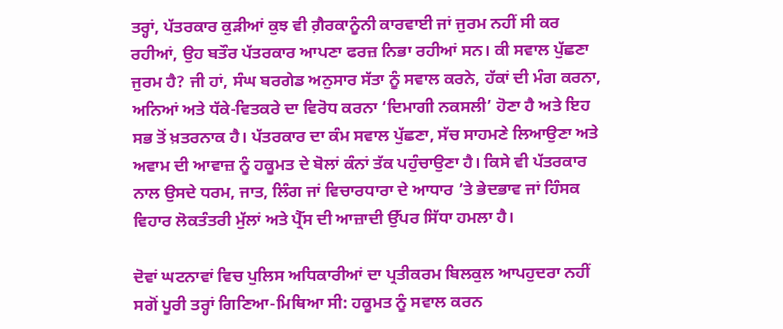ਤਰ੍ਹਾਂ, ਪੱਤਰਕਾਰ ਕੁੜੀਆਂ ਕੁਝ ਵੀ ਗ਼ੈਰਕਾਨੂੰਨੀ ਕਾਰਵਾਈ ਜਾਂ ਜੁਰਮ ਨਹੀਂ ਸੀ ਕਰ ਰਹੀਆਂ, ਉਹ ਬਤੌਰ ਪੱਤਰਕਾਰ ਆਪਣਾ ਫਰਜ਼ ਨਿਭਾ ਰਹੀਆਂ ਸਨ। ਕੀ ਸਵਾਲ ਪੁੱਛਣਾ ਜੁਰਮ ਹੈ? ਜੀ ਹਾਂ, ਸੰਘ ਬਰਗੇਡ ਅਨੁਸਾਰ ਸੱਤਾ ਨੂੰ ਸਵਾਲ ਕਰਨੇ, ਹੱਕਾਂ ਦੀ ਮੰਗ ਕਰਨਾ, ਅਨਿਆਂ ਅਤੇ ਧੱਕੇ-ਵਿਤਕਰੇ ਦਾ ਵਿਰੋਧ ਕਰਨਾ ‘ਦਿਮਾਗੀ ਨਕਸਲੀ’ ਹੋਣਾ ਹੈ ਅਤੇ ਇਹ ਸਭ ਤੋਂ ਖ਼ਤਰਨਾਕ ਹੈ। ਪੱਤਰਕਾਰ ਦਾ ਕੰਮ ਸਵਾਲ ਪੁੱਛਣਾ, ਸੱਚ ਸਾਹਮਣੇ ਲਿਆਉਣਾ ਅਤੇ ਅਵਾਮ ਦੀ ਆਵਾਜ਼ ਨੂੰ ਹਕੂਮਤ ਦੇ ਬੋਲਾਂ ਕੰਨਾਂ ਤੱਕ ਪਹੁੰਚਾਉਣਾ ਹੈ। ਕਿਸੇ ਵੀ ਪੱਤਰਕਾਰ ਨਾਲ ਉਸਦੇ ਧਰਮ, ਜਾਤ, ਲਿੰਗ ਜਾਂ ਵਿਚਾਰਧਾਰਾ ਦੇ ਆਧਾਰ ’ਤੇ ਭੇਦਭਾਵ ਜਾਂ ਹਿੰਸਕ ਵਿਹਾਰ ਲੋਕਤੰਤਰੀ ਮੁੱਲਾਂ ਅਤੇ ਪ੍ਰੈੱਸ ਦੀ ਆਜ਼ਾਦੀ ਉੱਪਰ ਸਿੱਧਾ ਹਮਲਾ ਹੈ।

ਦੋਵਾਂ ਘਟਨਾਵਾਂ ਵਿਚ ਪੁਲਿਸ ਅਧਿਕਾਰੀਆਂ ਦਾ ਪ੍ਰਤੀਕਰਮ ਬਿਲਕੁਲ ਆਪਹੁਦਰਾ ਨਹੀਂ ਸਗੋਂ ਪੂਰੀ ਤਰ੍ਹਾਂ ਗਿਣਿਆ-ਮਿਥਿਆ ਸੀ: ਹਕੂਮਤ ਨੂੰ ਸਵਾਲ ਕਰਨ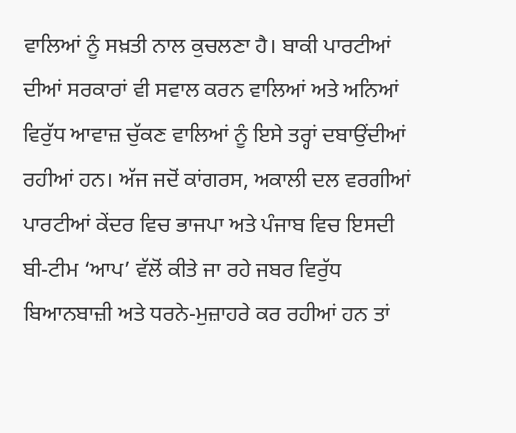ਵਾਲਿਆਂ ਨੂੰ ਸਖ਼ਤੀ ਨਾਲ ਕੁਚਲਣਾ ਹੈ। ਬਾਕੀ ਪਾਰਟੀਆਂ ਦੀਆਂ ਸਰਕਾਰਾਂ ਵੀ ਸਵਾਲ ਕਰਨ ਵਾਲਿਆਂ ਅਤੇ ਅਨਿਆਂ ਵਿਰੁੱਧ ਆਵਾਜ਼ ਚੁੱਕਣ ਵਾਲਿਆਂ ਨੂੰ ਇਸੇ ਤਰ੍ਹਾਂ ਦਬਾਉਂਦੀਆਂ ਰਹੀਆਂ ਹਨ। ਅੱਜ ਜਦੋਂ ਕਾਂਗਰਸ, ਅਕਾਲੀ ਦਲ ਵਰਗੀਆਂ ਪਾਰਟੀਆਂ ਕੇਂਦਰ ਵਿਚ ਭਾਜਪਾ ਅਤੇ ਪੰਜਾਬ ਵਿਚ ਇਸਦੀ ਬੀ-ਟੀਮ ‘ਆਪ’ ਵੱਲੋਂ ਕੀਤੇ ਜਾ ਰਹੇ ਜਬਰ ਵਿਰੁੱਧ ਬਿਆਨਬਾਜ਼ੀ ਅਤੇ ਧਰਨੇ-ਮੁਜ਼ਾਹਰੇ ਕਰ ਰਹੀਆਂ ਹਨ ਤਾਂ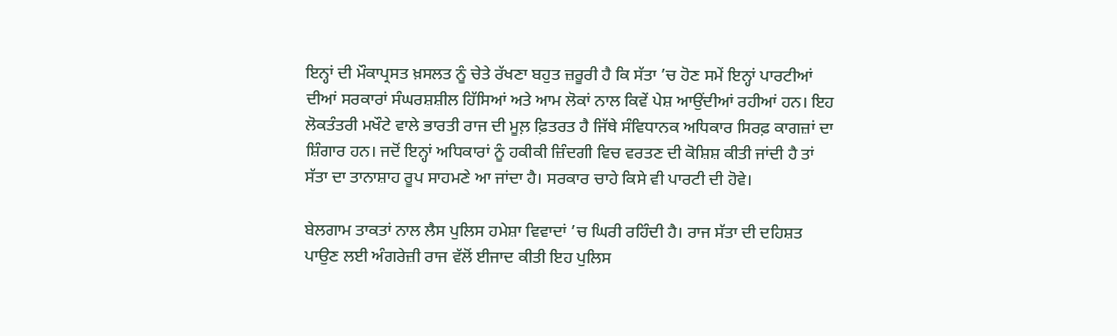ਇਨ੍ਹਾਂ ਦੀ ਮੌਕਾਪ੍ਰਸਤ ਖ਼ਸਲਤ ਨੂੰ ਚੇਤੇ ਰੱਖਣਾ ਬਹੁਤ ਜ਼ਰੂਰੀ ਹੈ ਕਿ ਸੱਤਾ ’ਚ ਹੋਣ ਸਮੇਂ ਇਨ੍ਹਾਂ ਪਾਰਟੀਆਂ ਦੀਆਂ ਸਰਕਾਰਾਂ ਸੰਘਰਸ਼ਸ਼ੀਲ ਹਿੱਸਿਆਂ ਅਤੇ ਆਮ ਲੋਕਾਂ ਨਾਲ ਕਿਵੇਂ ਪੇਸ਼ ਆਉਂਦੀਆਂ ਰਹੀਆਂ ਹਨ। ਇਹ ਲੋਕਤੰਤਰੀ ਮਖੌਟੇ ਵਾਲੇ ਭਾਰਤੀ ਰਾਜ ਦੀ ਮੂਲ਼ ਫ਼ਿਤਰਤ ਹੈ ਜਿੱਥੇ ਸੰਵਿਧਾਨਕ ਅਧਿਕਾਰ ਸਿਰਫ਼ ਕਾਗਜ਼ਾਂ ਦਾ ਸ਼ਿੰਗਾਰ ਹਨ। ਜਦੋਂ ਇਨ੍ਹਾਂ ਅਧਿਕਾਰਾਂ ਨੂੰ ਹਕੀਕੀ ਜ਼ਿੰਦਗੀ ਵਿਚ ਵਰਤਣ ਦੀ ਕੋਸ਼ਿਸ਼ ਕੀਤੀ ਜਾਂਦੀ ਹੈ ਤਾਂ ਸੱਤਾ ਦਾ ਤਾਨਾਸ਼ਾਹ ਰੂਪ ਸਾਹਮਣੇ ਆ ਜਾਂਦਾ ਹੈ। ਸਰਕਾਰ ਚਾਹੇ ਕਿਸੇ ਵੀ ਪਾਰਟੀ ਦੀ ਹੋਵੇ।

ਬੇਲਗਾਮ ਤਾਕਤਾਂ ਨਾਲ ਲੈਸ ਪੁਲਿਸ ਹਮੇਸ਼ਾ ਵਿਵਾਦਾਂ ’ਚ ਘਿਰੀ ਰਹਿੰਦੀ ਹੈ। ਰਾਜ ਸੱਤਾ ਦੀ ਦਹਿਸ਼ਤ ਪਾਉਣ ਲਈ ਅੰਗਰੇਜ਼ੀ ਰਾਜ ਵੱਲੋਂ ਈਜਾਦ ਕੀਤੀ ਇਹ ਪੁਲਿਸ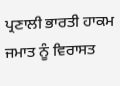ਪ੍ਰਣਾਲੀ ਭਾਰਤੀ ਹਾਕਮ ਜਮਾਤ ਨੂੰ ਵਿਰਾਸਤ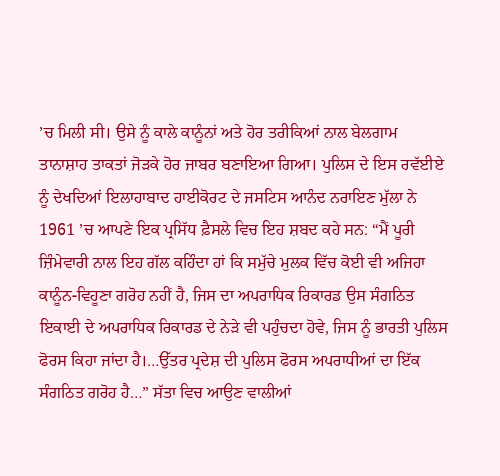’ਚ ਮਿਲੀ ਸੀ। ਉਸੇ ਨੂੰ ਕਾਲੇ ਕਾਨੂੰਨਾਂ ਅਤੇ ਹੋਰ ਤਰੀਕਿਆਂ ਨਾਲ ਬੇਲਗਾਮ ਤਾਨਾਸ਼ਾਹ ਤਾਕਤਾਂ ਜੋੜਕੇ ਹੋਰ ਜਾਬਰ ਬਣਾਇਆ ਗਿਆ। ਪੁਲਿਸ ਦੇ ਇਸ ਰਵੱਈਏ ਨੂੰ ਦੇਖਦਿਆਂ ਇਲਾਹਾਬਾਦ ਹਾਈਕੋਰਟ ਦੇ ਜਸਟਿਸ ਆਨੰਦ ਨਰਾਇਣ ਮੁੱਲਾ ਨੇ 1961 ’ਚ ਆਪਣੇ ਇਕ ਪ੍ਰਸਿੱਧ ਫ਼ੈਸਲੇ ਵਿਚ ਇਹ ਸ਼ਬਦ ਕਹੇ ਸਨ: “ਮੈਂ ਪੂਰੀ ਜ਼ਿੰਮੇਵਾਰੀ ਨਾਲ ਇਹ ਗੱਲ ਕਹਿੰਦਾ ਹਾਂ ਕਿ ਸਮੁੱਚੇ ਮੁਲਕ ਵਿੱਚ ਕੋਈ ਵੀ ਅਜਿਹਾ ਕਾਨੂੰਨ-ਵਿਹੂਣਾ ਗਰੋਹ ਨਹੀਂ ਹੈ, ਜਿਸ ਦਾ ਅਪਰਾਧਿਕ ਰਿਕਾਰਡ ਉਸ ਸੰਗਠਿਤ ਇਕਾਈ ਦੇ ਅਪਰਾਧਿਕ ਰਿਕਾਰਡ ਦੇ ਨੇੜੇ ਵੀ ਪਹੁੰਚਦਾ ਹੋਵੇ, ਜਿਸ ਨੂੰ ਭਾਰਤੀ ਪੁਲਿਸ ਫੋਰਸ ਕਿਹਾ ਜਾਂਦਾ ਹੈ।…ਉੱਤਰ ਪ੍ਰਦੇਸ਼ ਦੀ ਪੁਲਿਸ ਫੋਰਸ ਅਪਰਾਧੀਆਂ ਦਾ ਇੱਕ ਸੰਗਠਿਤ ਗਰੋਹ ਹੈ…” ਸੱਤਾ ਵਿਚ ਆਉਣ ਵਾਲੀਆਂ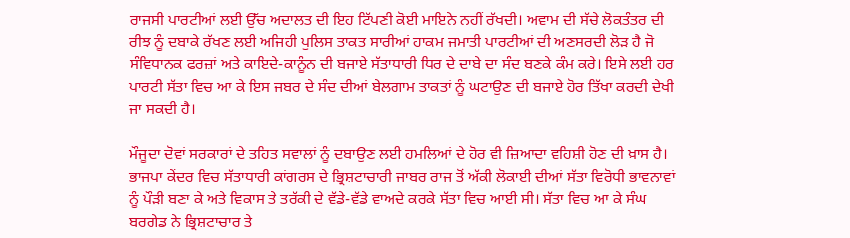ਰਾਜਸੀ ਪਾਰਟੀਆਂ ਲਈ ਉੱਚ ਅਦਾਲਤ ਦੀ ਇਹ ਟਿੱਪਣੀ ਕੋਈ ਮਾਇਨੇ ਨਹੀਂ ਰੱਖਦੀ। ਅਵਾਮ ਦੀ ਸੱਚੇ ਲੋਕਤੰਤਰ ਦੀ ਰੀਝ ਨੂੰ ਦਬਾਕੇ ਰੱਖਣ ਲਈ ਅਜਿਹੀ ਪੁਲਿਸ ਤਾਕਤ ਸਾਰੀਆਂ ਹਾਕਮ ਜਮਾਤੀ ਪਾਰਟੀਆਂ ਦੀ ਅਣਸਰਦੀ ਲੋੜ ਹੈ ਜੋ ਸੰਵਿਧਾਨਕ ਫਰਜ਼ਾਂ ਅਤੇ ਕਾਇਦੇ-ਕਾਨੂੰਨ ਦੀ ਬਜਾਏ ਸੱਤਾਧਾਰੀ ਧਿਰ ਦੇ ਦਾਬੇ ਦਾ ਸੰਦ ਬਣਕੇ ਕੰਮ ਕਰੇ। ਇਸੇ ਲਈ ਹਰ ਪਾਰਟੀ ਸੱਤਾ ਵਿਚ ਆ ਕੇ ਇਸ ਜਬਰ ਦੇ ਸੰਦ ਦੀਆਂ ਬੇਲਗਾਮ ਤਾਕਤਾਂ ਨੂੰ ਘਟਾਉਣ ਦੀ ਬਜਾਏ ਹੋਰ ਤਿੱਖਾ ਕਰਦੀ ਦੇਖੀ ਜਾ ਸਕਦੀ ਹੈ।

ਮੌਜੂਦਾ ਦੋਵਾਂ ਸਰਕਾਰਾਂ ਦੇ ਤਹਿਤ ਸਵਾਲਾਂ ਨੂੰ ਦਬਾਉਣ ਲਈ ਹਮਲਿਆਂ ਦੇ ਹੋਰ ਵੀ ਜ਼ਿਆਦਾ ਵਹਿਸ਼ੀ ਹੋਣ ਦੀ ਖ਼ਾਸ ਹੈ। ਭਾਜਪਾ ਕੇਂਦਰ ਵਿਚ ਸੱਤਾਧਾਰੀ ਕਾਂਗਰਸ ਦੇ ਭ੍ਰਿਸ਼ਟਾਚਾਰੀ ਜਾਬਰ ਰਾਜ ਤੋਂ ਅੱਕੀ ਲੋਕਾਈ ਦੀਆਂ ਸੱਤਾ ਵਿਰੋਧੀ ਭਾਵਨਾਵਾਂ ਨੂੰ ਪੌੜੀ ਬਣਾ ਕੇ ਅਤੇ ਵਿਕਾਸ ਤੇ ਤਰੱਕੀ ਦੇ ਵੱਡੇ-ਵੱਡੇ ਵਾਅਦੇ ਕਰਕੇ ਸੱਤਾ ਵਿਚ ਆਈ ਸੀ। ਸੱਤਾ ਵਿਚ ਆ ਕੇ ਸੰਘ ਬਰਗੇਡ ਨੇ ਭ੍ਰਿਸ਼ਟਾਚਾਰ ਤੇ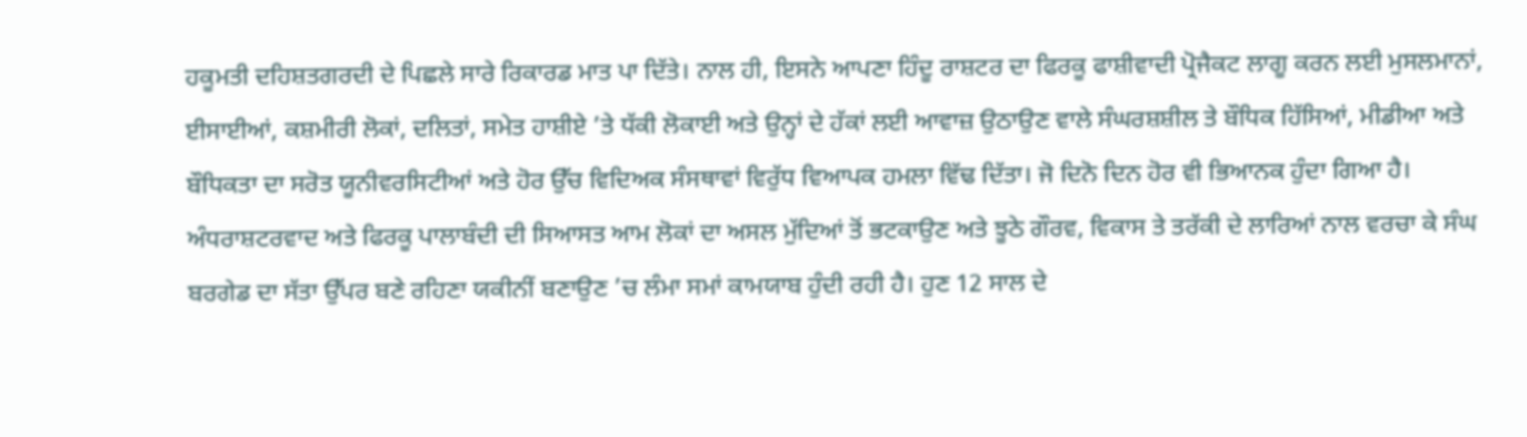ਹਕੂਮਤੀ ਦਹਿਸ਼ਤਗਰਦੀ ਦੇ ਪਿਛਲੇ ਸਾਰੇ ਰਿਕਾਰਡ ਮਾਤ ਪਾ ਦਿੱਤੇ। ਨਾਲ ਹੀ, ਇਸਨੇ ਆਪਣਾ ਹਿੰਦੂ ਰਾਸ਼ਟਰ ਦਾ ਫਿਰਕੂ ਫਾਸ਼ੀਵਾਦੀ ਪ੍ਰੋਜੈਕਟ ਲਾਗੂ ਕਰਨ ਲਈ ਮੁਸਲਮਾਨਾਂ, ਈਸਾਈਆਂ, ਕਸ਼ਮੀਰੀ ਲੋਕਾਂ, ਦਲਿਤਾਂ, ਸਮੇਤ ਹਾਸ਼ੀਏ ’ਤੇ ਧੱਕੀ ਲੋਕਾਈ ਅਤੇ ਉਨ੍ਹਾਂ ਦੇ ਹੱਕਾਂ ਲਈ ਆਵਾਜ਼ ਉਠਾਉਣ ਵਾਲੇ ਸੰਘਰਸ਼ਸ਼ੀਲ ਤੇ ਬੌਧਿਕ ਹਿੱਸਿਆਂ, ਮੀਡੀਆ ਅਤੇ ਬੌਧਿਕਤਾ ਦਾ ਸਰੋਤ ਯੂਨੀਵਰਸਿਟੀਆਂ ਅਤੇ ਹੋਰ ਉੱਚ ਵਿਦਿਅਕ ਸੰਸਥਾਵਾਂ ਵਿਰੁੱਧ ਵਿਆਪਕ ਹਮਲਾ ਵਿੱਢ ਦਿੱਤਾ। ਜੋ ਦਿਨੋ ਦਿਨ ਹੋਰ ਵੀ ਭਿਆਨਕ ਹੁੰਦਾ ਗਿਆ ਹੈ। ਅੰਧਰਾਸ਼ਟਰਵਾਦ ਅਤੇ ਫਿਰਕੂ ਪਾਲਾਬੰਦੀ ਦੀ ਸਿਆਸਤ ਆਮ ਲੋਕਾਂ ਦਾ ਅਸਲ ਮੁੱਦਿਆਂ ਤੋਂ ਭਟਕਾਉਣ ਅਤੇ ਝੂਠੇ ਗੌਰਵ, ਵਿਕਾਸ ਤੇ ਤਰੱਕੀ ਦੇ ਲਾਰਿਆਂ ਨਾਲ ਵਰਚਾ ਕੇ ਸੰਘ ਬਰਗੇਡ ਦਾ ਸੱਤਾ ਉੱਪਰ ਬਣੇ ਰਹਿਣਾ ਯਕੀਨੀਂ ਬਣਾਉਣ ’ਚ ਲੰਮਾ ਸਮਾਂ ਕਾਮਯਾਬ ਹੁੰਦੀ ਰਹੀ ਹੈ। ਹੁਣ 12 ਸਾਲ ਦੇ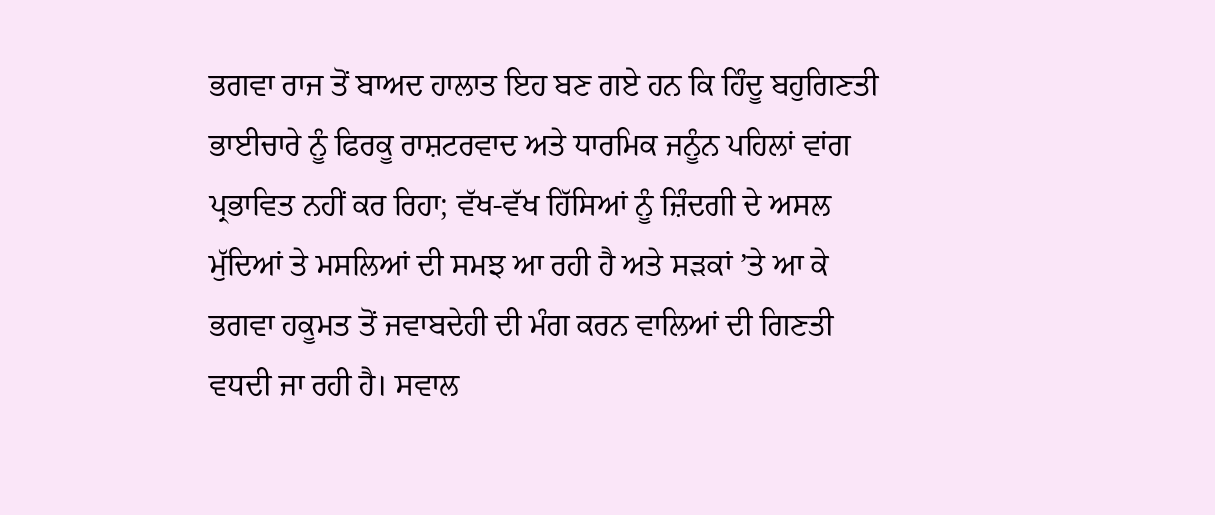ਭਗਵਾ ਰਾਜ ਤੋਂ ਬਾਅਦ ਹਾਲਾਤ ਇਹ ਬਣ ਗਏ ਹਨ ਕਿ ਹਿੰਦੂ ਬਹੁਗਿਣਤੀ ਭਾਈਚਾਰੇ ਨੂੰ ਫਿਰਕੂ ਰਾਸ਼ਟਰਵਾਦ ਅਤੇ ਧਾਰਮਿਕ ਜਨੂੰਨ ਪਹਿਲਾਂ ਵਾਂਗ ਪ੍ਰਭਾਵਿਤ ਨਹੀਂ ਕਰ ਰਿਹਾ; ਵੱਖ-ਵੱਖ ਹਿੱਸਿਆਂ ਨੂੰ ਜ਼ਿੰਦਗੀ ਦੇ ਅਸਲ ਮੁੱਦਿਆਂ ਤੇ ਮਸਲਿਆਂ ਦੀ ਸਮਝ ਆ ਰਹੀ ਹੈ ਅਤੇ ਸੜਕਾਂ ’ਤੇ ਆ ਕੇ ਭਗਵਾ ਹਕੂਮਤ ਤੋਂ ਜਵਾਬਦੇਹੀ ਦੀ ਮੰਗ ਕਰਨ ਵਾਲਿਆਂ ਦੀ ਗਿਣਤੀ ਵਧਦੀ ਜਾ ਰਹੀ ਹੈ। ਸਵਾਲ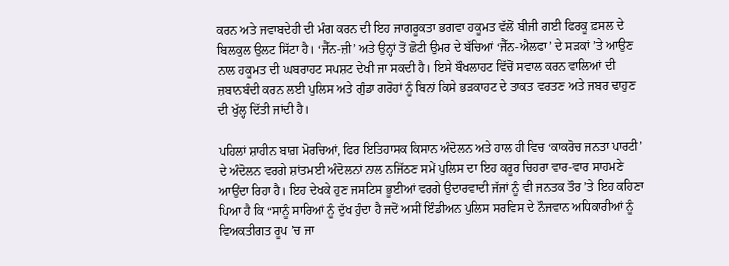ਕਰਨ ਅਤੇ ਜਵਾਬਦੇਹੀ ਦੀ ਮੰਗ ਕਰਨ ਦੀ ਇਹ ਜਾਗਰੂਕਤਾ ਭਗਵਾ ਹਕੂਮਤ ਵੱਲੋਂ ਬੀਜੀ ਗਈ ਫਿਰਕੂ ਫ਼ਸਲ ਦੇ ਬਿਲਕੁਲ ਉਲਟ ਸਿੱਟਾ ਹੈ। ‘ਜੈੱਨ-ਜ਼ੀ’ ਅਤੇ ਉਨ੍ਹਾਂ ਤੋਂ ਛੋਟੀ ਉਮਰ ਦੇ ਬੱਚਿਆਂ ‘ਜੈੱਨ-ਐਲਫਾ’ ਦੇ ਸੜਕਾਂ ’ਤੇ ਆਉਣ ਨਾਲ ਹਕੂਮਤ ਦੀ ਘਬਰਾਹਟ ਸਪਸ਼ਟ ਦੇਖੀ ਜਾ ਸਕਦੀ ਹੈ। ਇਸੇ ਬੌਖਲਾਹਟ ਵਿੱਚੋਂ ਸਵਾਲ ਕਰਨ ਵਾਲਿਆਂ ਦੀ ਜ਼ਬਾਨਬੰਦੀ ਕਰਨ ਲਈ ਪੁਲਿਸ ਅਤੇ ਗੁੰਡਾ ਗਰੋਹਾਂ ਨੂੰ ਬਿਨਾਂ ਕਿਸੇ ਭੜਕਾਹਟ ਦੇ ਤਾਕਤ ਵਰਤਣ ਅਤੇ ਜਬਰ ਢਾਹੁਣ ਦੀ ਖੁੱਲ੍ਹ ਦਿੱਤੀ ਜਾਂਦੀ ਹੈ।

ਪਹਿਲਾਂ ਸ਼ਾਹੀਨ ਬਾਗ਼ ਮੋਰਚਿਆਂ, ਫਿਰ ਇਤਿਹਾਸਕ ਕਿਸਾਨ ਅੰਦੋਲਨ ਅਤੇ ਹਾਲ ਹੀ ਵਿਚ ‘ਕਾਕਰੋਚ ਜਨਤਾ ਪਾਰਟੀ’ ਦੇ ਅੰਦੋਲਨ ਵਰਗੇ ਸ਼ਾਂਤਮਈ ਅੰਦੋਲਨਾਂ ਨਾਲ ਨਜਿੱਠਣ ਸਮੇਂ ਪੁਲਿਸ ਦਾ ਇਹ ਕਰੂਰ ਚਿਹਰਾ ਵਾਰ-ਵਾਰ ਸਾਹਮਣੇ ਆਉਂਦਾ ਰਿਹਾ ਹੈ। ਇਹ ਦੇਖਕੇ ਹੁਣ ਜਸਟਿਸ ਭੂਈਆਂ ਵਰਗੇ ਉਦਾਰਵਾਦੀ ਜੱਜਾਂ ਨੂੰ ਵੀ ਜਨਤਕ ਤੌਰ ’ਤੇ ਇਹ ਕਹਿਣਾ ਪਿਆ ਹੈ ਕਿ “ਸਾਨੂੰ ਸਾਰਿਆਂ ਨੂੰ ਦੁੱਖ ਹੁੰਦਾ ਹੈ ਜਦੋਂ ਅਸੀਂ ਇੰਡੀਅਨ ਪੁਲਿਸ ਸਰਵਿਸ ਦੇ ਨੌਜਵਾਨ ਅਧਿਕਾਰੀਆਂ ਨੂੰ ਵਿਅਕਤੀਗਤ ਰੂਪ ’ਚ ਜਾ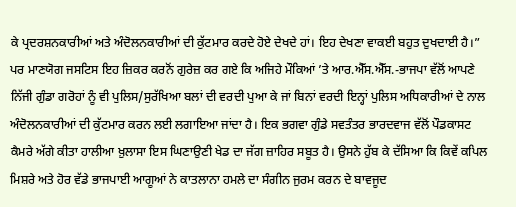ਕੇ ਪ੍ਰਦਰਸ਼ਨਕਾਰੀਆਂ ਅਤੇ ਅੰਦੋਲਨਕਾਰੀਆਂ ਦੀ ਕੁੱਟਮਾਰ ਕਰਦੇ ਹੋਏ ਦੇਖਦੇ ਹਾਂ। ਇਹ ਦੇਖਣਾ ਵਾਕਈ ਬਹੁਤ ਦੁਖਦਾਈ ਹੈ।” ਪਰ ਮਾਣਯੋਗ ਜਸਟਿਸ ਇਹ ਜ਼ਿਕਰ ਕਰਨੋਂ ਗੁਰੇਜ਼ ਕਰ ਗਏ ਕਿ ਅਜਿਹੇ ਮੌਕਿਆਂ ’ਤੇ ਆਰ.ਐੱਸ.ਐੱਸ.-ਭਾਜਪਾ ਵੱਲੋਂ ਆਪਣੇ ਨਿੱਜੀ ਗੁੰਡਾ ਗਰੋਹਾਂ ਨੂੰ ਵੀ ਪੁਲਿਸ/ਸੁਰੱਖਿਆ ਬਲਾਂ ਦੀ ਵਰਦੀ ਪੁਆ ਕੇ ਜਾਂ ਬਿਨਾਂ ਵਰਦੀ ਇਨ੍ਹਾਂ ਪੁਲਿਸ ਅਧਿਕਾਰੀਆਂ ਦੇ ਨਾਲ ਅੰਦੋਲਨਕਾਰੀਆਂ ਦੀ ਕੁੱਟਮਾਰ ਕਰਨ ਲਈ ਲਗਾਇਆ ਜਾਂਦਾ ਹੈ। ਇਕ ਭਗਵਾ ਗੁੰਡੇ ਸਵਤੰਤਰ ਭਾਰਦਵਾਜ ਵੱਲੋਂ ਪੌਡਕਾਸਟ ਕੈਮਰੇ ਅੱਗੇ ਕੀਤਾ ਹਾਲੀਆ ਖ਼ੁਲਾਸਾ ਇਸ ਘਿਣਾਉਣੀ ਖੇਡ ਦਾ ਜੱਗ ਜ਼ਾਹਿਰ ਸਬੂਤ ਹੈ। ਉਸਨੇ ਹੁੱਬ ਕੇ ਦੱਸਿਆ ਕਿ ਕਿਵੇਂ ਕਪਿਲ ਮਿਸ਼ਰੇ ਅਤੇ ਹੋਰ ਵੱਡੇ ਭਾਜਪਾਈ ਆਗੂਆਂ ਨੇ ਕਾਤਲਾਨਾ ਹਮਲੇ ਦਾ ਸੰਗੀਨ ਜੁਰਮ ਕਰਨ ਦੇ ਬਾਵਜੂਦ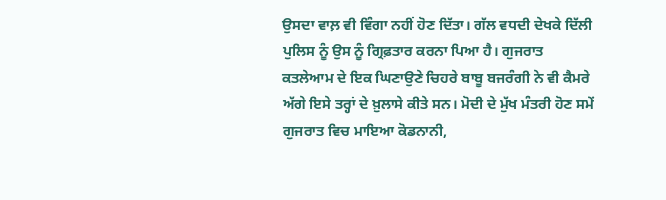ਉਸਦਾ ਵਾਲ਼ ਵੀ ਵਿੰਗਾ ਨਹੀਂ ਹੋਣ ਦਿੱਤਾ। ਗੱਲ ਵਧਦੀ ਦੇਖਕੇ ਦਿੱਲੀ ਪੁਲਿਸ ਨੂੰ ਉਸ ਨੂੰ ਗ੍ਰਿਫ਼ਤਾਰ ਕਰਨਾ ਪਿਆ ਹੈ। ਗੁਜਰਾਤ ਕਤਲੇਆਮ ਦੇ ਇਕ ਘਿਣਾਉਣੇ ਚਿਹਰੇ ਬਾਬੂ ਬਜਰੰਗੀ ਨੇ ਵੀ ਕੈਮਰੇ ਅੱਗੇ ਇਸੇ ਤਰ੍ਹਾਂ ਦੇ ਖ਼ੁਲਾਸੇ ਕੀਤੇ ਸਨ। ਮੋਦੀ ਦੇ ਮੁੱਖ ਮੰਤਰੀ ਹੋਣ ਸਮੇਂ ਗੁਜਰਾਤ ਵਿਚ ਮਾਇਆ ਕੋਡਨਾਨੀ,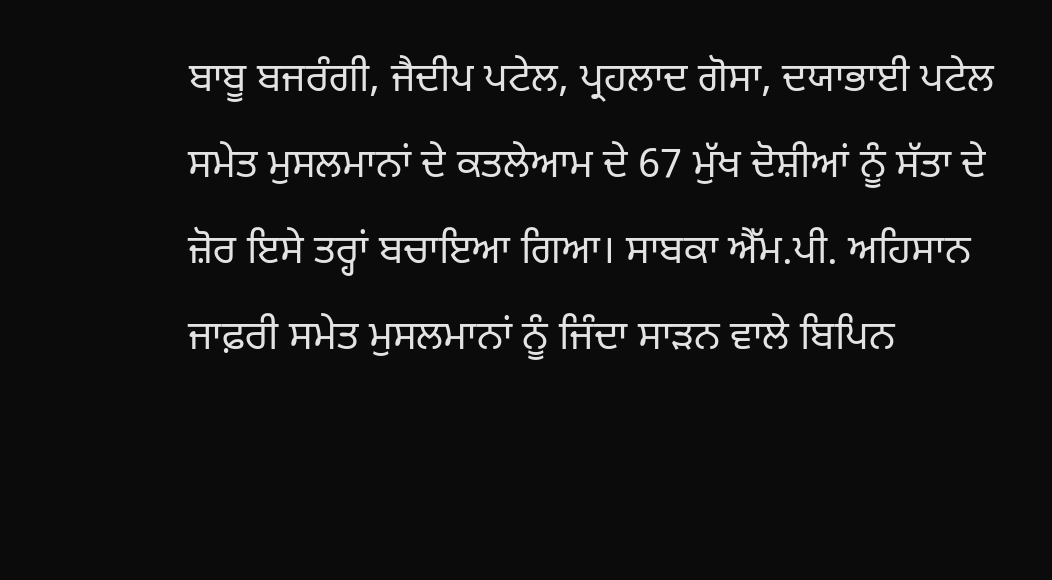ਬਾਬੂ ਬਜਰੰਗੀ, ਜੈਦੀਪ ਪਟੇਲ, ਪ੍ਰਹਲਾਦ ਗੋਸਾ, ਦਯਾਭਾਈ ਪਟੇਲ ਸਮੇਤ ਮੁਸਲਮਾਨਾਂ ਦੇ ਕਤਲੇਆਮ ਦੇ 67 ਮੁੱਖ ਦੋਸ਼ੀਆਂ ਨੂੰ ਸੱਤਾ ਦੇ ਜ਼ੋਰ ਇਸੇ ਤਰ੍ਹਾਂ ਬਚਾਇਆ ਗਿਆ। ਸਾਬਕਾ ਐੱਮ.ਪੀ. ਅਹਿਸਾਨ ਜਾਫ਼ਰੀ ਸਮੇਤ ਮੁਸਲਮਾਨਾਂ ਨੂੰ ਜਿੰਦਾ ਸਾੜਨ ਵਾਲੇ ਬਿਪਿਨ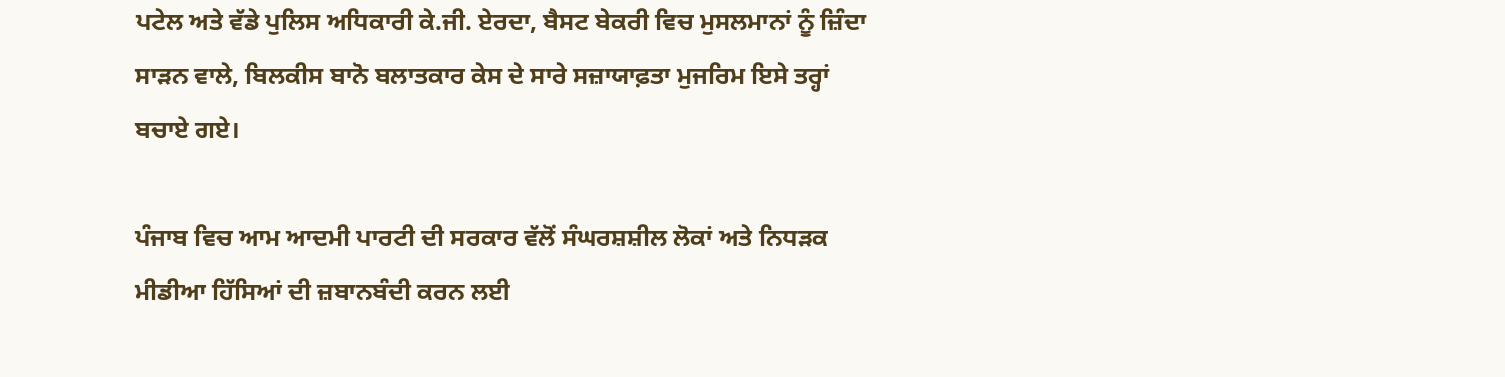ਪਟੇਲ ਅਤੇ ਵੱਡੇ ਪੁਲਿਸ ਅਧਿਕਾਰੀ ਕੇ.ਜੀ. ਏਰਦਾ, ਬੈਸਟ ਬੇਕਰੀ ਵਿਚ ਮੁਸਲਮਾਨਾਂ ਨੂੰ ਜ਼ਿੰਦਾ ਸਾੜਨ ਵਾਲੇ, ਬਿਲਕੀਸ ਬਾਨੋ ਬਲਾਤਕਾਰ ਕੇਸ ਦੇ ਸਾਰੇ ਸਜ਼ਾਯਾਫ਼ਤਾ ਮੁਜਰਿਮ ਇਸੇ ਤਰ੍ਹਾਂ ਬਚਾਏ ਗਏ।

ਪੰਜਾਬ ਵਿਚ ਆਮ ਆਦਮੀ ਪਾਰਟੀ ਦੀ ਸਰਕਾਰ ਵੱਲੋਂ ਸੰਘਰਸ਼ਸ਼ੀਲ ਲੋਕਾਂ ਅਤੇ ਨਿਧੜਕ ਮੀਡੀਆ ਹਿੱਸਿਆਂ ਦੀ ਜ਼ਬਾਨਬੰਦੀ ਕਰਨ ਲਈ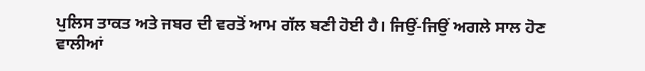ਪੁਲਿਸ ਤਾਕਤ ਅਤੇ ਜਬਰ ਦੀ ਵਰਤੋਂ ਆਮ ਗੱਲ ਬਣੀ ਹੋਈ ਹੈ। ਜਿਉਂ-ਜਿਉਂ ਅਗਲੇ ਸਾਲ ਹੋਣ ਵਾਲੀਆਂ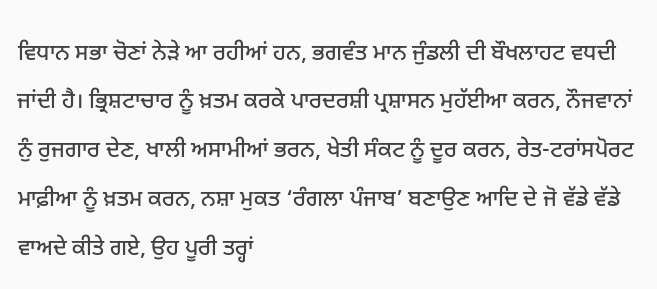ਵਿਧਾਨ ਸਭਾ ਚੋਣਾਂ ਨੇੜੇ ਆ ਰਹੀਆਂ ਹਨ, ਭਗਵੰਤ ਮਾਨ ਜੁੰਡਲੀ ਦੀ ਬੌਖਲਾਹਟ ਵਧਦੀ ਜਾਂਦੀ ਹੈ। ਭ੍ਰਿਸ਼ਟਾਚਾਰ ਨੂੰ ਖ਼ਤਮ ਕਰਕੇ ਪਾਰਦਰਸ਼ੀ ਪ੍ਰਸ਼ਾਸਨ ਮੁਹੱਈਆ ਕਰਨ, ਨੌਜਵਾਨਾਂ ਨੁੰ ਰੁਜਗਾਰ ਦੇਣ, ਖਾਲੀ ਅਸਾਮੀਆਂ ਭਰਨ, ਖੇਤੀ ਸੰਕਟ ਨੂੰ ਦੂਰ ਕਰਨ, ਰੇਤ-ਟਰਾਂਸਪੋਰਟ ਮਾਫ਼ੀਆ ਨੂੰ ਖ਼ਤਮ ਕਰਨ, ਨਸ਼ਾ ਮੁਕਤ ‘ਰੰਗਲਾ ਪੰਜਾਬ’ ਬਣਾਉਣ ਆਦਿ ਦੇ ਜੋ ਵੱਡੇ ਵੱਡੇ ਵਾਅਦੇ ਕੀਤੇ ਗਏ, ਉਹ ਪੂਰੀ ਤਰ੍ਹਾਂ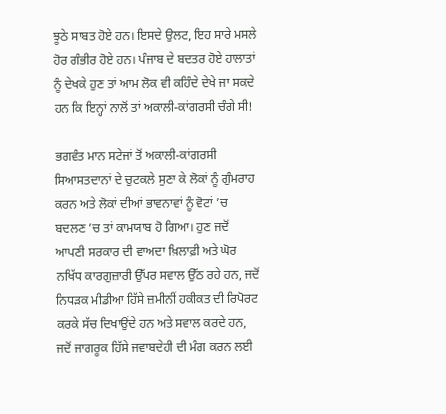ਝੂਠੇ ਸਾਬਤ ਹੋਏ ਹਨ। ਇਸਦੇ ਉਲਟ, ਇਹ ਸਾਰੇ ਮਸਲੇ ਹੋਰ ਗੰਭੀਰ ਹੋਏ ਹਨ। ਪੰਜਾਬ ਦੇ ਬਦਤਰ ਹੋਏ ਹਾਲਾਤਾਂ ਨੂੰ ਦੇਖਕੇ ਹੁਣ ਤਾਂ ਆਮ ਲੋਕ ਵੀ ਕਹਿੰਦੇ ਦੇਖੇ ਜਾ ਸਕਦੇ ਹਨ ਕਿ ਇਨ੍ਹਾਂ ਨਾਲੋਂ ਤਾਂ ਅਕਾਲੀ-ਕਾਂਗਰਸੀ ਚੰਗੇ ਸੀ!

ਭਗਵੰਤ ਮਾਨ ਸਟੇਜਾਂ ਤੋਂ ਅਕਾਲੀ-ਕਾਂਗਰਸੀ ਸਿਆਸਤਦਾਨਾਂ ਦੇ ਚੁਟਕਲੇ ਸੁਣਾ ਕੇ ਲੋਕਾਂ ਨੂੰ ਗੁੰਮਰਾਹ ਕਰਨ ਅਤੇ ਲੋਕਾਂ ਦੀਆਂ ਭਾਵਨਾਵਾਂ ਨੂੰ ਵੋਟਾਂ ’ਚ ਬਦਲਣ ’ਚ ਤਾਂ ਕਾਮਯਾਬ ਹੋ ਗਿਆ। ਹੁਣ ਜਦੋਂ ਆਪਣੀ ਸਰਕਾਰ ਦੀ ਵਾਅਦਾ ਖ਼ਿਲਾਫ਼ੀ ਅਤੇ ਘੋਰ ਨਖਿੱਧ ਕਾਰਗੁਜ਼ਾਰੀ ਉੱਪਰ ਸਵਾਲ ਉੱਠ ਰਹੇ ਹਨ, ਜਦੋਂ ਨਿਧੜਕ ਮੀਡੀਆ ਹਿੱਸੇ ਜ਼ਮੀਨੀਂ ਹਕੀਕਤ ਦੀ ਰਿਪੋਰਟ ਕਰਕੇ ਸੱਚ ਦਿਖਾਉਂਦੇ ਹਨ ਅਤੇ ਸਵਾਲ ਕਰਦੇ ਹਨ, ਜਦੋਂ ਜਾਗਰੂਕ ਹਿੱਸੇ ਜਵਾਬਦੇਹੀ ਦੀ ਮੰਗ ਕਰਨ ਲਈ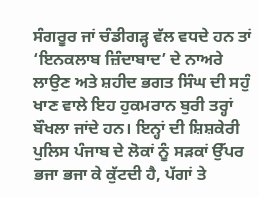ਸੰਗਰੂਰ ਜਾਂ ਚੰਡੀਗੜ੍ਹ ਵੱਲ ਵਧਦੇ ਹਨ ਤਾਂ ‘ਇਨਕਲਾਬ ਜ਼ਿੰਦਾਬਾਦ’ ਦੇ ਨਾਅਰੇ ਲਾਉਣ ਅਤੇ ਸ਼ਹੀਦ ਭਗਤ ਸਿੰਘ ਦੀ ਸਹੁੰ ਖਾਣ ਵਾਲੇ ਇਹ ਹੁਕਮਰਾਨ ਬੁਰੀ ਤਰ੍ਹਾਂ ਬੌਖਲਾ ਜਾਂਦੇ ਹਨ। ਇਨ੍ਹਾਂ ਦੀ ਸ਼ਿਸ਼ਕੇਰੀ ਪੁਲਿਸ ਪੰਜਾਬ ਦੇ ਲੋਕਾਂ ਨੂੰ ਸੜਕਾਂ ਉੱਪਰ ਭਜਾ ਭਜਾ ਕੇ ਕੁੱਟਦੀ ਹੈ, ਪੱਗਾਂ ਤੇ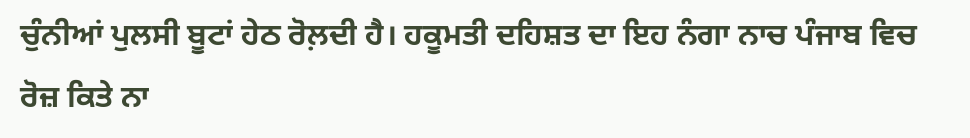ਚੁੰਨੀਆਂ ਪੁਲਸੀ ਬੂਟਾਂ ਹੇਠ ਰੋਲ਼ਦੀ ਹੈ। ਹਕੂਮਤੀ ਦਹਿਸ਼ਤ ਦਾ ਇਹ ਨੰਗਾ ਨਾਚ ਪੰਜਾਬ ਵਿਚ ਰੋਜ਼ ਕਿਤੇ ਨਾ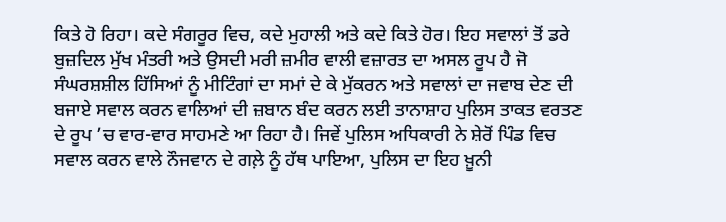ਕਿਤੇ ਹੋ ਰਿਹਾ। ਕਦੇ ਸੰਗਰੂਰ ਵਿਚ, ਕਦੇ ਮੁਹਾਲੀ ਅਤੇ ਕਦੇ ਕਿਤੇ ਹੋਰ। ਇਹ ਸਵਾਲਾਂ ਤੋਂ ਡਰੇ ਬੁਜ਼ਦਿਲ ਮੁੱਖ ਮੰਤਰੀ ਅਤੇ ਉਸਦੀ ਮਰੀ ਜ਼ਮੀਰ ਵਾਲੀ ਵਜ਼ਾਰਤ ਦਾ ਅਸਲ ਰੂਪ ਹੈ ਜੋ ਸੰਘਰਸ਼ਸ਼ੀਲ ਹਿੱਸਿਆਂ ਨੂੰ ਮੀਟਿੰਗਾਂ ਦਾ ਸਮਾਂ ਦੇ ਕੇ ਮੁੱਕਰਨ ਅਤੇ ਸਵਾਲਾਂ ਦਾ ਜਵਾਬ ਦੇਣ ਦੀ ਬਜਾਏ ਸਵਾਲ ਕਰਨ ਵਾਲਿਆਂ ਦੀ ਜ਼ਬਾਨ ਬੰਦ ਕਰਨ ਲਈ ਤਾਨਾਸ਼ਾਹ ਪੁਲਿਸ ਤਾਕਤ ਵਰਤਣ ਦੇ ਰੂਪ ’ਚ ਵਾਰ-ਵਾਰ ਸਾਹਮਣੇ ਆ ਰਿਹਾ ਹੈ। ਜਿਵੇਂ ਪੁਲਿਸ ਅਧਿਕਾਰੀ ਨੇ ਸ਼ੇਰੋਂ ਪਿੰਡ ਵਿਚ ਸਵਾਲ ਕਰਨ ਵਾਲੇ ਨੌਜਵਾਨ ਦੇ ਗਲ਼ੇ ਨੂੰ ਹੱਥ ਪਾਇਆ, ਪੁਲਿਸ ਦਾ ਇਹ ਖ਼ੂਨੀ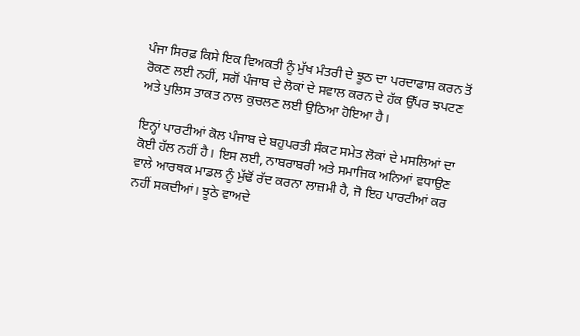ਪੰਜਾ ਸਿਰਫ਼ ਕਿਸੇ ਇਕ ਵਿਅਕਤੀ ਨੂੰ ਮੁੱਖ ਮੰਤਰੀ ਦੇ ਝੂਠ ਦਾ ਪਰਦਾਫਾਸ਼ ਕਰਨ ਤੋਂ ਰੋਕਣ ਲਈ ਨਹੀਂ, ਸਗੋਂ ਪੰਜਾਬ ਦੇ ਲੋਕਾਂ ਦੇ ਸਵਾਲ ਕਰਨ ਦੇ ਹੱਕ ਉੱਪਰ ਝਪਟਣ ਅਤੇ ਪੁਲਿਸ ਤਾਕਤ ਨਾਲ ਕੁਚਲਣ ਲਈ ਉਠਿਆ ਹੋਇਆ ਹੈ।

ਇਨ੍ਹਾਂ ਪਾਰਟੀਆਂ ਕੋਲ ਪੰਜਾਬ ਦੇ ਬਹੁਪਰਤੀ ਸੰਕਟ ਸਮੇਤ ਲੋਕਾਂ ਦੇ ਮਸਲਿਆਂ ਦਾ ਕੋਈ ਹੱਲ ਨਹੀਂ ਹੈ। ਇਸ ਲਈ, ਨਾਬਰਾਬਰੀ ਅਤੇ ਸਮਾਜਿਕ ਅਨਿਆਂ ਵਧਾਉਣ ਵਾਲੇ ਆਰਥਕ ਮਾਡਲ ਨੂੰ ਮੁੱਢੋਂ ਰੱਦ ਕਰਨਾ ਲਾਜ਼ਮੀ ਹੈ, ਜੋ ਇਹ ਪਾਰਟੀਆਂ ਕਰ ਨਹੀਂ ਸਕਦੀਆਂ। ਝੂਠੇ ਵਾਅਦੇ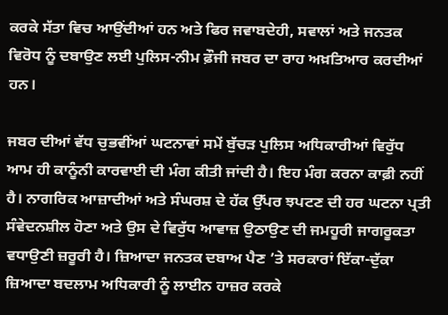ਕਰਕੇ ਸੱਤਾ ਵਿਚ ਆਉਂਦੀਆਂ ਹਨ ਅਤੇ ਫਿਰ ਜਵਾਬਦੇਹੀ, ਸਵਾਲਾਂ ਅਤੇ ਜਨਤਕ ਵਿਰੋਧ ਨੂੰ ਦਬਾਉਣ ਲਈ ਪੁਲਿਸ-ਨੀਮ ਫ਼ੌਜੀ ਜਬਰ ਦਾ ਰਾਹ ਅਖ਼ਤਿਆਰ ਕਰਦੀਆਂ ਹਨ।

ਜਬਰ ਦੀਆਂ ਵੱਧ ਚੁਭਵੀਂਆਂ ਘਟਨਾਵਾਂ ਸਮੇਂ ਬੁੱਚੜ ਪੁਲਿਸ ਅਧਿਕਾਰੀਆਂ ਵਿਰੁੱਧ ਆਮ ਹੀ ਕਾਨੂੰਨੀ ਕਾਰਵਾਈ ਦੀ ਮੰਗ ਕੀਤੀ ਜਾਂਦੀ ਹੈ। ਇਹ ਮੰਗ ਕਰਨਾ ਕਾਫ਼ੀ ਨਹੀਂ ਹੈ। ਨਾਗਰਿਕ ਆਜ਼ਾਦੀਆਂ ਅਤੇ ਸੰਘਰਸ਼ ਦੇ ਹੱਕ ਉੱਪਰ ਝਪਟਣ ਦੀ ਹਰ ਘਟਨਾ ਪ੍ਰਤੀ ਸੰਵੇਦਨਸ਼ੀਲ ਹੋਣਾ ਅਤੇ ਉਸ ਦੇ ਵਿਰੁੱਧ ਆਵਾਜ਼ ਉਠਾਉਣ ਦੀ ਜਮਹੂਰੀ ਜਾਗਰੂਕਤਾ ਵਧਾਉਣੀ ਜ਼ਰੂਰੀ ਹੈ। ਜ਼ਿਆਦਾ ਜਨਤਕ ਦਬਾਅ ਪੈਣ ’ਤੇ ਸਰਕਾਰਾਂ ਇੱਕਾ-ਦੁੱਕਾ ਜ਼ਿਆਦਾ ਬਦਲਾਮ ਅਧਿਕਾਰੀ ਨੂੰ ਲਾਈਨ ਹਾਜ਼ਰ ਕਰਕੇ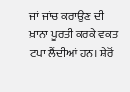ਜਾਂ ਜਾਂਚ ਕਰਾਉਣ ਦੀ ਖ਼ਾਨਾ ਪੂਰਤੀ ਕਰਕੇ ਵਕਤ ਟਪਾ ਲੈਂਦੀਆਂ ਹਨ। ਸ਼ੇਰੋਂ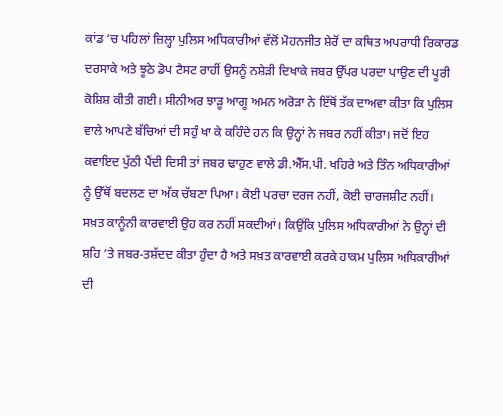ਕਾਂਡ ’ਚ ਪਹਿਲਾਂ ਜ਼ਿਲ੍ਹਾ ਪੁਲਿਸ ਅਧਿਕਾਰੀਆਂ ਵੱਲੋਂ ਮੋਹਨਜੀਤ ਸ਼ੇਰੋਂ ਦਾ ਕਥਿਤ ਅਪਰਾਧੀ ਰਿਕਾਰਡ ਦਰਸਾਕੇ ਅਤੇ ਝੂਠੇ ਡੋਪ ਟੈਸਟ ਰਾਹੀਂ ਉਸਨੂੰ ਨਸ਼ੇੜੀ ਦਿਖਾਕੇ ਜਬਰ ਉੱਪਰ ਪਰਦਾ ਪਾਉਣ ਦੀ ਪੂਰੀ ਕੋਸ਼ਿਸ਼ ਕੀਤੀ ਗਈ। ਸੀਨੀਅਰ ਝਾੜੂ ਆਗੂ ਅਮਨ ਅਰੋੜਾ ਨੇ ਇੱਥੋਂ ਤੱਕ ਦਾਅਵਾ ਕੀਤਾ ਕਿ ਪੁਲਿਸ ਵਾਲੇ ਆਪਣੇ ਬੱਚਿਆਂ ਦੀ ਸਹੁੰ ਖਾ ਕੇ ਕਹਿੰਦੇ ਹਨ ਕਿ ਉਨ੍ਹਾਂ ਨੇ ਜਬਰ ਨਹੀਂ ਕੀਤਾ। ਜਦੋਂ ਇਹ ਕਵਾਇਦ ਪੁੱਠੀ ਪੈਂਦੀ ਦਿਸੀ ਤਾਂ ਜਬਰ ਢਾਹੁਣ ਵਾਲੇ ਡੀ.ਐੱਸ.ਪੀ. ਖਹਿਰੇ ਅਤੇ ਤਿੰਨ ਅਧਿਕਾਰੀਆਂ ਨੂੰ ਉੱਥੋਂ ਬਦਲਣ ਦਾ ਅੱਕ ਚੱਬਣਾ ਪਿਆ। ਕੋਈ ਪਰਚਾ ਦਰਜ ਨਹੀਂ, ਕੋਈ ਚਾਰਜਸ਼ੀਟ ਨਹੀਂ। ਸਖ਼ਤ ਕਾਨੂੰਨੀ ਕਾਰਵਾਈ ਉਹ ਕਰ ਨਹੀਂ ਸਕਦੀਆਂ। ਕਿਉਂਕਿ ਪੁਲਿਸ ਅਧਿਕਾਰੀਆਂ ਨੇ ਉਨ੍ਹਾਂ ਦੀ ਸ਼ਹਿ ’ਤੇ ਜਬਰ-ਤਸ਼ੱਦਦ ਕੀਤਾ ਹੁੰਦਾ ਹੈ ਅਤੇ ਸਖ਼ਤ ਕਾਰਵਾਈ ਕਰਕੇ ਹਾਕਮ ਪੁਲਿਸ ਅਧਿਕਾਰੀਆਂ ਦੀ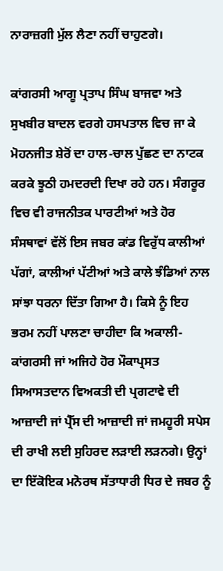ਨਾਰਾਜ਼ਗੀ ਮੁੱਲ ਲੈਣਾ ਨਹੀਂ ਚਾਹੁਣਗੇ।

ਕਾਂਗਰਸੀ ਆਗੂ ਪ੍ਰਤਾਪ ਸਿੰਘ ਬਾਜਵਾ ਅਤੇ ਸੁਖਬੀਰ ਬਾਦਲ ਵਰਗੇ ਹਸਪਤਾਲ ਵਿਚ ਜਾ ਕੇ ਮੋਹਨਜੀਤ ਸ਼ੇਰੋਂ ਦਾ ਹਾਲ-ਚਾਲ ਪੁੱਛਣ ਦਾ ਨਾਟਕ ਕਰਕੇ ਝੂਠੀ ਹਮਦਰਦੀ ਦਿਖਾ ਰਹੇ ਹਨ। ਸੰਗਰੂਰ ਵਿਚ ਵੀ ਰਾਜਨੀਤਕ ਪਾਰਟੀਆਂ ਅਤੇ ਹੋਰ ਸੰਸਥਾਵਾਂ ਵੱਲੋਂ ਇਸ ਜਬਰ ਕਾਂਡ ਵਿਰੁੱਧ ਕਾਲੀਆਂ ਪੱਗਾਂ, ਕਾਲੀਆਂ ਪੱਟੀਆਂ ਅਤੇ ਕਾਲੇ ਝੰਡਿਆਂ ਨਾਲ ਸਾਂਝਾ ਧਰਨਾ ਦਿੱਤਾ ਗਿਆ ਹੈ। ਕਿਸੇ ਨੂੰ ਇਹ ਭਰਮ ਨਹੀਂ ਪਾਲਣਾ ਚਾਹੀਦਾ ਕਿ ਅਕਾਲੀ-ਕਾਂਗਰਸੀ ਜਾਂ ਅਜਿਹੇ ਹੋਰ ਮੌਕਾਪ੍ਰਸਤ ਸਿਆਸਤਦਾਨ ਵਿਅਕਤੀ ਦੀ ਪ੍ਰਗਟਾਵੇ ਦੀ ਆਜ਼ਾਦੀ ਜਾਂ ਪ੍ਰੈੱਸ ਦੀ ਆਜ਼ਾਦੀ ਜਾਂ ਜਮਹੂਰੀ ਸਪੇਸ ਦੀ ਰਾਖੀ ਲਈ ਸੁਹਿਰਦ ਲੜਾਈ ਲੜਨਗੇ। ਉਨ੍ਹਾਂ ਦਾ ਇੱਕੋਇਕ ਮਨੋਰਥ ਸੱਤਾਧਾਰੀ ਧਿਰ ਦੇ ਜਬਰ ਨੂੰ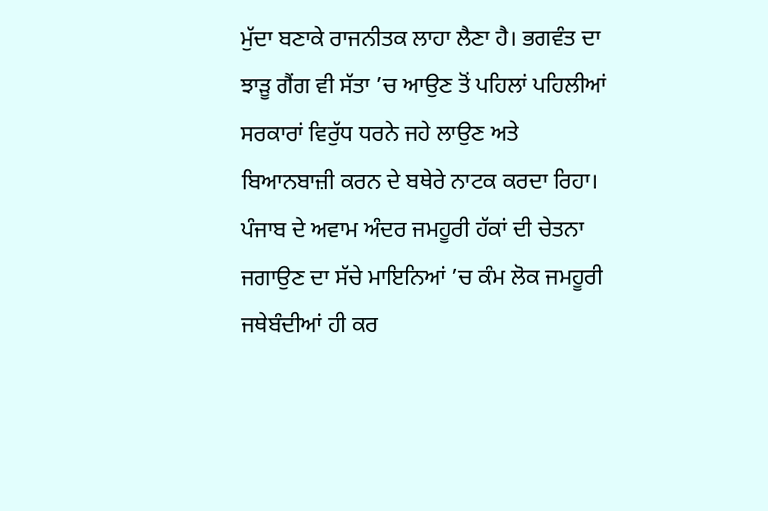ਮੁੱਦਾ ਬਣਾਕੇ ਰਾਜਨੀਤਕ ਲਾਹਾ ਲੈਣਾ ਹੈ। ਭਗਵੰਤ ਦਾ ਝਾੜੂ ਗੈਂਗ ਵੀ ਸੱਤਾ ’ਚ ਆਉਣ ਤੋਂ ਪਹਿਲਾਂ ਪਹਿਲੀਆਂ ਸਰਕਾਰਾਂ ਵਿਰੁੱਧ ਧਰਨੇ ਜਹੇ ਲਾਉਣ ਅਤੇ ਬਿਆਨਬਾਜ਼ੀ ਕਰਨ ਦੇ ਬਥੇਰੇ ਨਾਟਕ ਕਰਦਾ ਰਿਹਾ। ਪੰਜਾਬ ਦੇ ਅਵਾਮ ਅੰਦਰ ਜਮਹੂਰੀ ਹੱਕਾਂ ਦੀ ਚੇਤਨਾ ਜਗਾਉਣ ਦਾ ਸੱਚੇ ਮਾਇਨਿਆਂ ’ਚ ਕੰਮ ਲੋਕ ਜਮਹੂਰੀ ਜਥੇਬੰਦੀਆਂ ਹੀ ਕਰ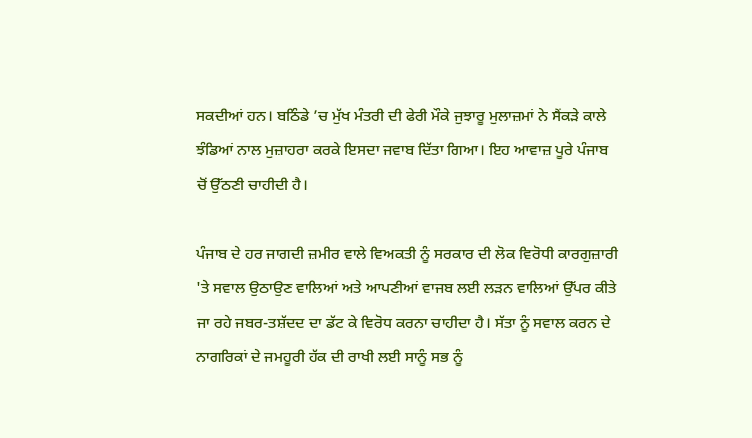ਸਕਦੀਆਂ ਹਨ। ਬਠਿੰਡੇ ’ਚ ਮੁੱਖ ਮੰਤਰੀ ਦੀ ਫੇਰੀ ਮੌਕੇ ਜੁਝਾਰੂ ਮੁਲਾਜ਼ਮਾਂ ਨੇ ਸੈਂਕੜੇ ਕਾਲੇ ਝੰਡਿਆਂ ਨਾਲ ਮੁਜ਼ਾਹਰਾ ਕਰਕੇ ਇਸਦਾ ਜਵਾਬ ਦਿੱਤਾ ਗਿਆ। ਇਹ ਆਵਾਜ਼ ਪੂਰੇ ਪੰਜਾਬ ਚੋਂ ਉੱਠਣੀ ਚਾਹੀਦੀ ਹੈ।

ਪੰਜਾਬ ਦੇ ਹਰ ਜਾਗਦੀ ਜ਼ਮੀਰ ਵਾਲੇ ਵਿਅਕਤੀ ਨੂੰ ਸਰਕਾਰ ਦੀ ਲੋਕ ਵਿਰੋਧੀ ਕਾਰਗੁਜ਼ਾਰੀ 'ਤੇ ਸਵਾਲ ਉਠਾਉਣ ਵਾਲਿਆਂ ਅਤੇ ਆਪਣੀਆਂ ਵਾਜਬ ਲਈ ਲੜਨ ਵਾਲਿਆਂ ਉੱਪਰ ਕੀਤੇ ਜਾ ਰਹੇ ਜਬਰ-ਤਸ਼ੱਦਦ ਦਾ ਡੱਟ ਕੇ ਵਿਰੋਧ ਕਰਨਾ ਚਾਹੀਦਾ ਹੈ। ਸੱਤਾ ਨੂੰ ਸਵਾਲ ਕਰਨ ਦੇ ਨਾਗਰਿਕਾਂ ਦੇ ਜਮਹੂਰੀ ਹੱਕ ਦੀ ਰਾਖੀ ਲਈ ਸਾਨੂੰ ਸਭ ਨੂੰ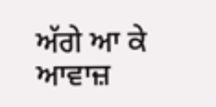ਅੱਗੇ ਆ ਕੇ ਆਵਾਜ਼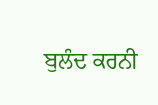ਬੁਲੰਦ ਕਰਨੀ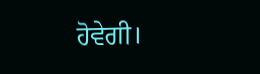ਹੋਵੇਗੀ।